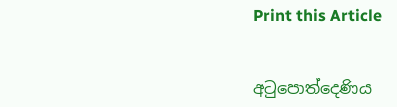Print this Article


අටුපොත්දෙණිය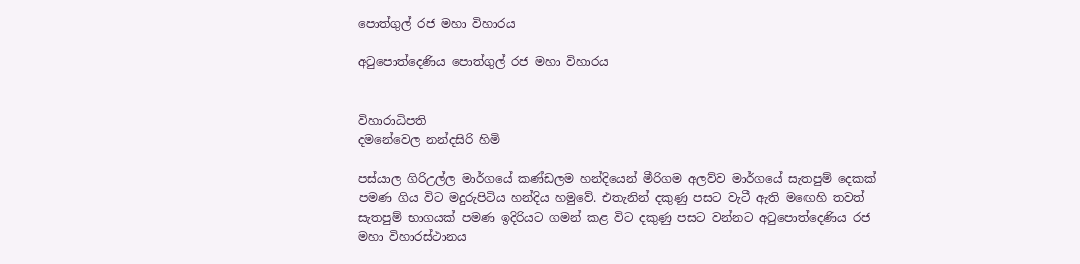පොත්ගුල් රජ මහා විහාරය

අටුපොත්දෙණිය පොත්ගුල් රජ මහා විහාරය


විහාරාධිපති
දමනේවෙල නන්දසිරි හිමි

පස්යාල ගිරිඋල්ල මාර්ගයේ කණ්ඩලම හන්දියෙන් මීරිගම අලව්ව මාර්ගයේ සැතපුම් දෙකක් පමණ ගිය විට මදුරුපිටිය හන්දිය හමුවේ. එතැනින් දකුණු පසට වැටී ඇති මඟෙහි තවත් සැතපුම් භාගයක් පමණ ඉදිරියට ගමන් කළ විට දකුණු පසට වන්නට අටුපොත්දෙණිය රජ මහා විහාරස්ථානය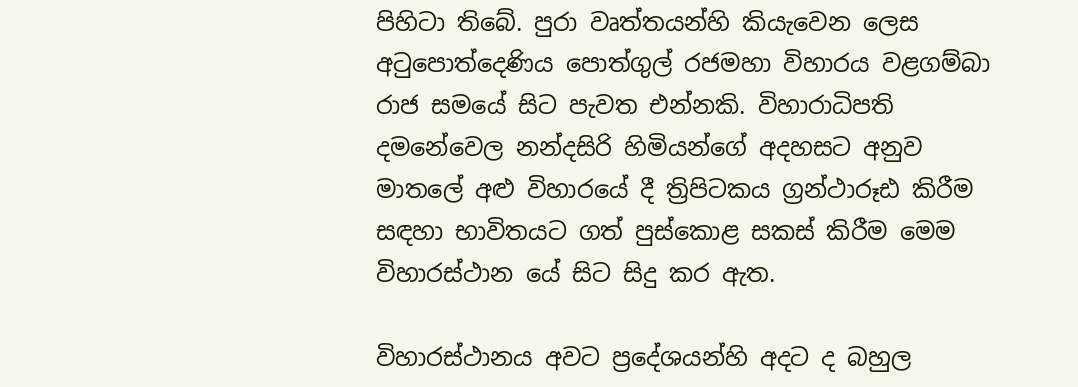පිහිටා තිබේ. පුරා වෘත්තයන්හි කියැවෙන ලෙස අටුපොත්දෙණිය පොත්ගුල් රජමහා විහාරය වළගම්බා රාජ සමයේ සිට පැවත එන්නකි. විහාරාධිපති දමනේවෙල නන්දසිරි හිමියන්ගේ අදහසට අනුව මාතලේ අළු විහාරයේ දී ත්‍රිපිටකය ග්‍රන්ථාරූඪ කිරීම සඳහා භාවිතයට ගත් පුස්කොළ සකස් කිරීම මෙම විහාරස්ථාන යේ සිට සිදු කර ඇත.

විහාරස්ථානය අවට ප්‍රදේශයන්හි අදට ද බහුල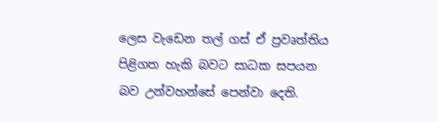ලෙස වැඩෙන තල් ගස් ඒ ප්‍රවෘත්තිය පිළිගත හැකි බවට සාධක සපයන බව උන්වහන්සේ පෙන්වා දෙති.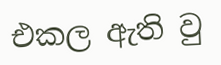එකල ඇති වු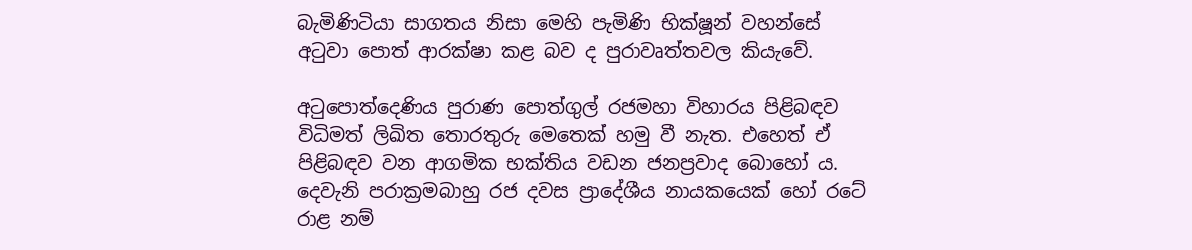බැමිණිටියා සාගතය නිසා මෙහි පැමිණි භික්ෂූන් වහන්සේ අටුවා පොත් ආරක්ෂා කළ බව ද පුරාවෘත්තවල කියැවේ.

අටුපොත්දෙණිය පුරාණ පොත්ගුල් රජමහා විහාරය පිළිබඳව විධිමත් ලිඛිත තොරතුරු මෙතෙක් හමු වී නැත. එහෙත් ඒ පිළිබඳව වන ආගමික භක්තිය වඩන ජනප්‍රවාද බොහෝ ය. දෙවැනි පරාක්‍රමබාහු රජ දවස ප්‍රාදේශීය නායකයෙක් හෝ රටේ රාළ නම්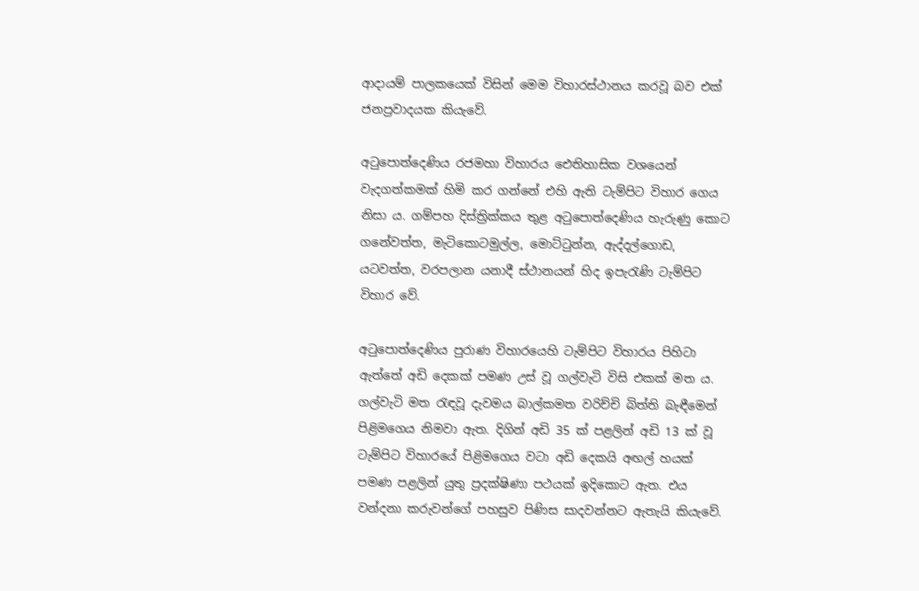ආදායම් පාලකයෙක් විසින් මෙම විහාරස්ථානය කරවූ බව එක් ජනප්‍රවාදයක කියැවේ.

අටුපොත්දෙණිය රජමහා විහාරය ඓතිහාසික වශයෙන් වැදගත්කමක් හිමි කර ගන්නේ එහි ඇති ටැම්පිට විහාර ගෙය නිසා ය. ගම්පහ දිස්ත්‍රික්කය තුළ අටුපොත්දෙණිය හැරුණු කොට ගනේවත්ත, මැටිකොටමුල්ල, මොට්ටුන්න, ඇද්දල්ගොඩ, යටවත්ත, වරපලාන යනාදී ස්ථානයන් හිද ඉපැරැණි ටැම්පිට විහාර වේ.

අටුපොත්දෙණිය පුරාණ විහාරයෙහි ටැම්පිට විහාරය පිහිටා ඇත්තේ අඩි දෙකක් පමණ උස් වූ ගල්වැටි විසි එකක් මත ය. ගල්වැටි මත රැඳවූ දැවමය බාල්කමත වරිච්චි බිත්ති බැඳීමෙන් පිළිමගෙය නිමවා ඇත. දිගින් අඩි 35 ක් පළලින් අඩි 13 ක් වූ ටැම්පිට විහාරයේ පිළිමගෙය වටා අඩි දෙකයි අඟල් හයක් පමණ පළලින් යුතු ප්‍රදක්ෂිණා පථයක් ඉදිකොට ඇත. එය වන්දනා කරුවන්ගේ පහසුව පිණිස සාදවන්නට ඇතැයි කියැවේ.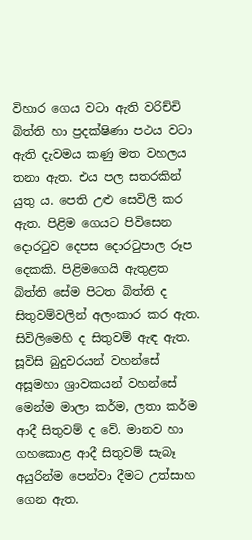විහාර ගෙය වටා ඇති වරිච්චි බිත්ති හා ප්‍රදක්ෂිණා පථය වටා ඇති දැවමය කණු මත වහලය තනා ඇත. එය පල සතරකින් යුතු ය. පෙති උළු සෙවිලි කර ඇත. පිළිම ගෙයට පිවිසෙන දොරටුව දෙපස දොරටුපාල රූප දෙකකි. පිළිමගෙයි ඇතුළත බිත්ති සේම පිටත බිත්ති ද සිතුවම්වලින් අලංකාර කර ඇත. සිවිලිමෙහි ද සිතුවම් ඇඳ ඇත. සූවිසි බුදුවරයන් වහන්සේ අසූමහා ශ්‍රාවකයන් වහන්සේ මෙන්ම මාලා කර්ම, ලතා කර්ම ආදී සිතුවම් ද වේ. මානව හා ගහකොළ ආදී සිතුවම් සැබෑ අයුරින්ම පෙන්වා දීමට උත්සාහ ගෙන ඇත.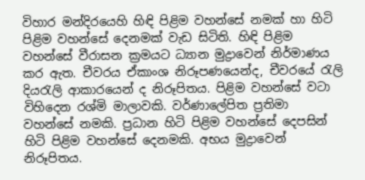විහාර මන්දිරයෙහි හිඳි පිළිම වහන්සේ නමක් හා හිටි පිළිම වහන්සේ දෙනමක් වැඩ සිටිති. හිඳි පිළිම වහන්සේ වීරාසන ක්‍රමයට ධ්‍යාන මුද්‍රාවෙන් නිර්මාණය කර ඇත. චීවරය ඒකාංශ නිරූපණයෙන්ද, චීවරයේ රැලි දියරැලි ආකාරයෙන් ද නිරූපිතය. පිළිම වහන්සේ වටා විහිදෙන රශ්මි මාලාවකි. වර්ණාලේපිත ප්‍රතිමා වහන්සේ නමකි. ප්‍රධාන හිටි පිළිම වහන්සේ දෙපසින් හිටි පිළිම වහන්සේ දෙනමකි. අභය මුද්‍රාවෙන් නිරූපිතය.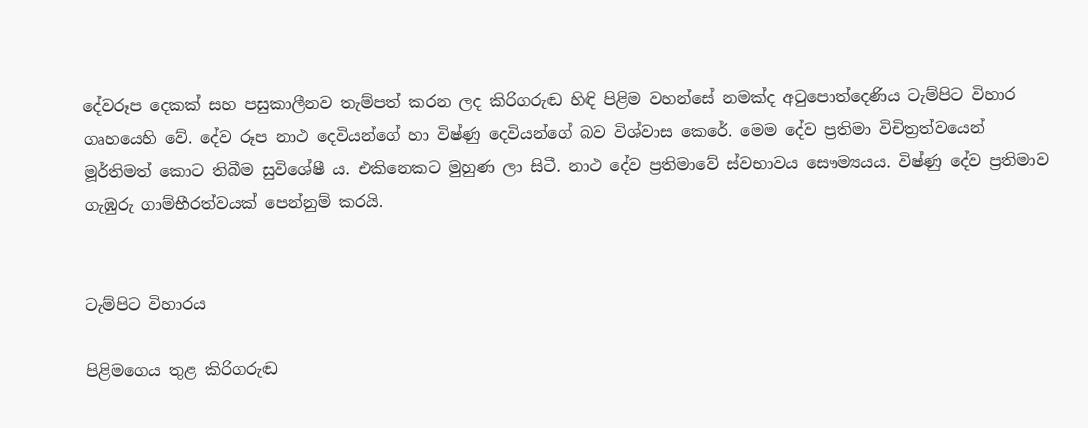දේවරූප දෙකක් සහ පසුකාලීනව තැම්පත් කරන ලද කිරිගරුඬ හිඳි පිළිම වහන්සේ නමක්ද අටුපොත්දෙණිය ටැම්පිට විහාර ගෘහයෙහි වේ. දේව රූප නාථ දෙවියන්ගේ හා විෂ්ණු දෙවියන්ගේ බව විශ්වාස කෙරේ. මෙම දේව ප්‍රතිමා විචිත්‍රත්වයෙන් මූර්තිමත් කොට තිබීම සුවිශේෂී ය. එකිනෙකට මුහුණ ලා සිටී. නාථ දේව ප්‍රතිමාවේ ස්වභාවය සෞම්‍යයය. විෂ්ණු දේව ප්‍රතිමාව ගැඹුරු ගාම්භීරත්වයක් පෙන්නුම් කරයි.


ටැම්පිට විහාරය

පිළිමගෙය තුළ කිරිගරුඬ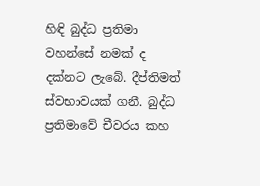හිඳි බුද්ධ ප්‍රතිමා වහන්සේ නමක් ද දක්නට ලැබේ. දීප්තිමත් ස්වභාවයක් ගනී. බුද්ධ ප්‍රතිමාවේ චීවරය කහ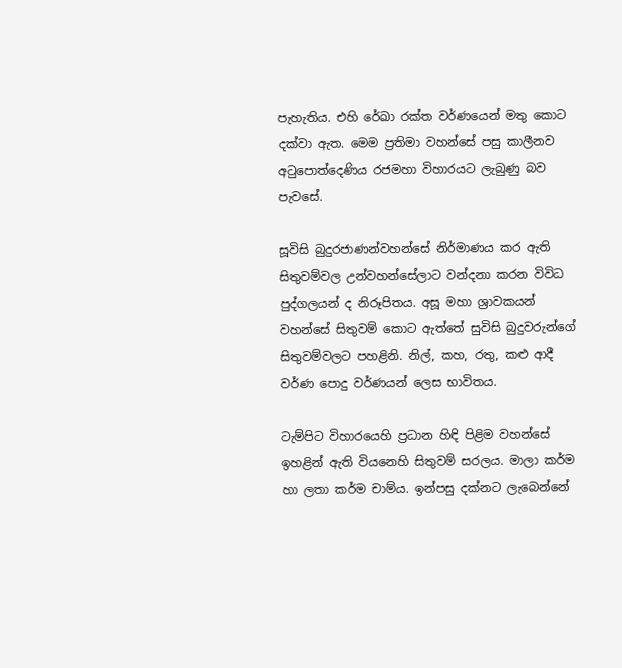පැහැතිය. එහි රේඛා රක්ත වර්ණයෙන් මතු කොට දක්වා ඇත. මෙම ප්‍රතිමා වහන්සේ පසු කාලීනව අටුපොත්දෙණිය රජමහා විහාරයට ලැබුණු බව පැවසේ.

සූවිසි බුදුරජාණන්වහන්සේ නිර්මාණය කර ඇති සිතුවම්වල උන්වහන්සේලාට වන්දනා කරන විවිධ පුද්ගලයන් ද නිරූපිතය. අසූ මහා ශ්‍රාවකයන් වහන්සේ සිතුවම් කොට ඇත්තේ සුවිසි බුදුවරුන්ගේ සිතුවම්වලට පහළිනි. නිල්, කහ, රතු, කළු ආදී වර්ණ පොදු වර්ණයන් ලෙස භාවිතය.

ටැම්පිට විහාරයෙහි ප්‍රධාන හිඳි පිළිම වහන්සේ ඉහළින් ඇති වියනෙහි සිතුවම් සරලය. මාලා කර්ම හා ලතා කර්ම චාම්ය. ඉන්පසු දක්නට ලැබෙන්නේ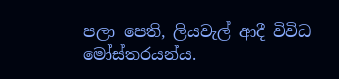පලා පෙති, ලියවැල් ආදී විවිධ මෝස්තරයන්ය.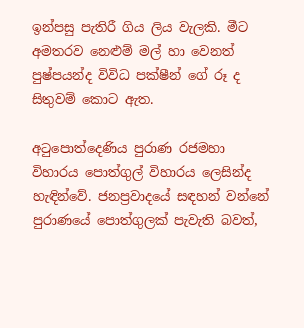ඉන්පසු පැතිරී ගිය ලිය වැලකි. මීට අමතරව නෙළුම් මල් හා වෙනත් පුෂ්පයන්ද විවිධ පක්ෂීන් ගේ රූ ද සිතුවම් කොට ඇත.

අටුපොත්දෙණිය පුරාණ රජමහා විහාරය පොත්ගුල් විහාරය ලෙසින්ද හැඳින්වේ. ජනප්‍රවාදයේ සඳහන් වන්නේ පුරාණයේ පොත්ගුලක් පැවැති බවත්,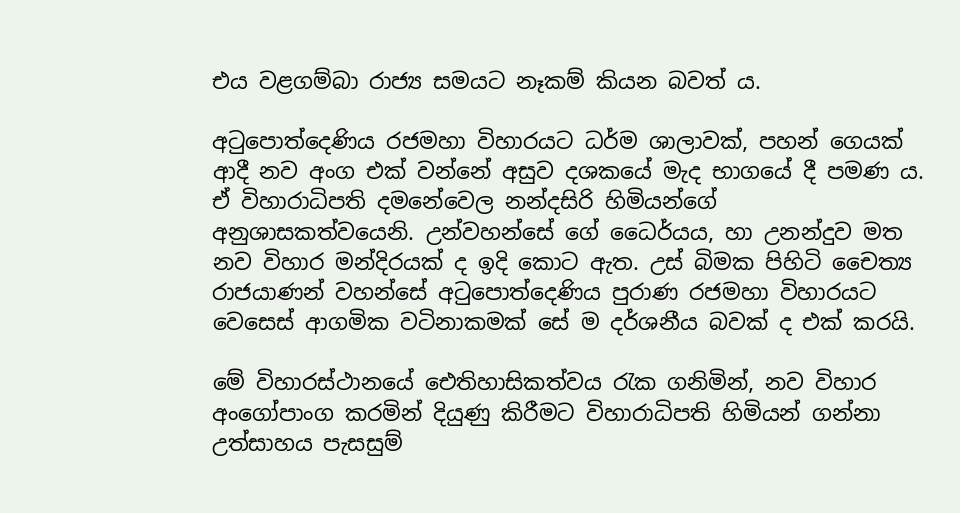එය වළගම්බා රාජ්‍ය සමයට නෑකම් කියන බවත් ය.

අටුපොත්දෙණිය රජමහා විහාරයට ධර්ම ශාලාවක්, පහන් ගෙයක් ආදී නව අංග එක් වන්නේ අසුව දශකයේ මැද භාගයේ දී පමණ ය. ඒ විහාරාධිපති දමනේවෙල නන්දසිරි හිමියන්ගේ අනුශාසකත්වයෙනි. උන්වහන්සේ ගේ ධෛර්යය, හා උනන්දුව මත නව විහාර මන්දිරයක් ද ඉදි කොට ඇත. උස් බිමක පිහිටි චෛත්‍ය රාජයාණන් වහන්සේ අටුපොත්දෙණිය පුරාණ රජමහා විහාරයට වෙසෙස් ආගමික වටිනාකමක් සේ ම දර්ශනීය බවක් ද එක් කරයි.

මේ විහාරස්ථානයේ ඓතිහාසිකත්වය රැක ගනිමින්, නව විහාර අංගෝපාංග කරමින් දියුණු කිරීමට විහාරාධිපති හිමියන් ගන්නා උත්සාහය පැසසුම්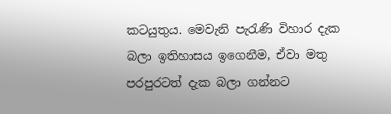කටයුතුය. මෙවැනි පැරැණි විහාර දැක බලා ඉතිහාසය ඉගෙනීම, ඒවා මතු පරපුරටත් දැක බලා ගන්නට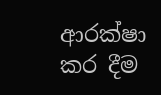ආරක්ෂා කර දීම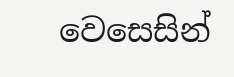වෙසෙසින්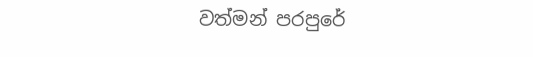වත්මන් පරපුරේ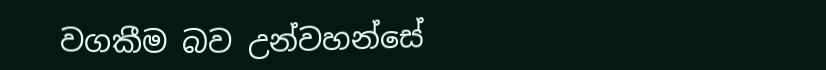වගකීම බව උන්වහන්සේ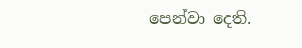පෙන්වා දෙති.